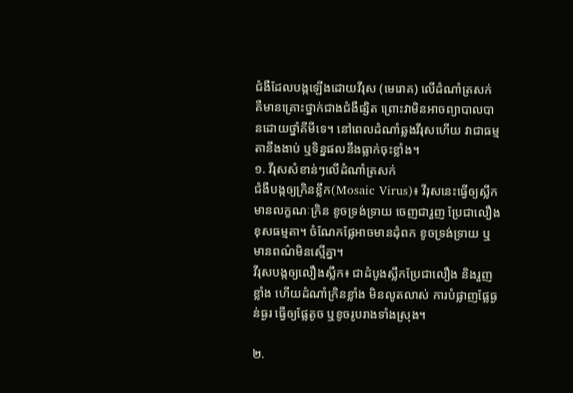ជំងឺដែលបង្កឡើងដោយវីរុស (មេរោគ) លើដំណាំត្រសក់ គឺមានគ្រោះថ្នាក់ជាងជំងឺផ្សិត ព្រោះវាមិនអាចព្យាបាលបានដោយថ្នាំគីមីទេ។ នៅពេលដំណាំឆ្លងវីរុសហើយ វាជាធម្មតានឹងងាប់ ឬទិន្នផលនឹងធ្លាក់ចុះខ្លាំង។
១. វីរុសសំខាន់ៗលើដំណាំត្រសក់
ជំងឺបង្កឲ្យក្រិនខ្លឹក(Mosaic Virus)៖ វីរុសនេះធ្វើឲ្យស្លឹកមានលក្ខណៈក្រិន ខូចទ្រង់ទ្រាយ ចេញជារួញ ប្រែជាលឿងខុសធម្មតា។ ចំណែកផ្លែអាចមានដុំពក ខូចទ្រង់ទ្រាយ ឬមានពណ៌មិនស្មើគ្នា។
វីរុសបង្កឲ្យលឿងស្លឹក៖ ជាដំបូងស្លឹកប្រែជាលឿង និងរួញខ្លាំង ហើយដំណាំក្រិនខ្លាំង មិនលូតលាស់ ការបំផ្លាញផ្លែធ្ងន់ធ្ងរ ធ្វើឲ្យផ្លែតូច ឬខូចរូបរាងទាំងស្រុង។

២.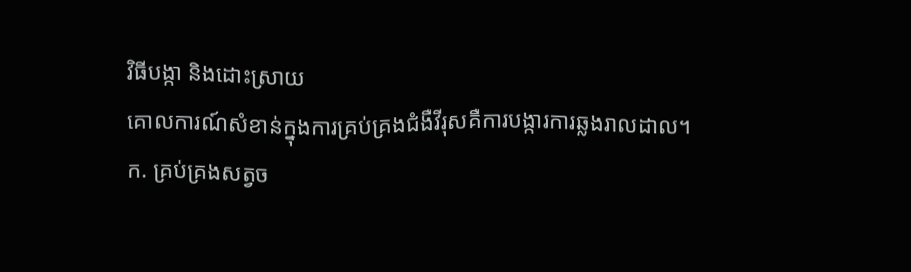វិធីបង្កា និងដោះស្រាយ
គោលការណ៍សំខាន់ក្នុងការគ្រប់គ្រងជំងឺវីរុសគឺការបង្ការការឆ្លងរាលដាល។
ក. គ្រប់គ្រងសត្វច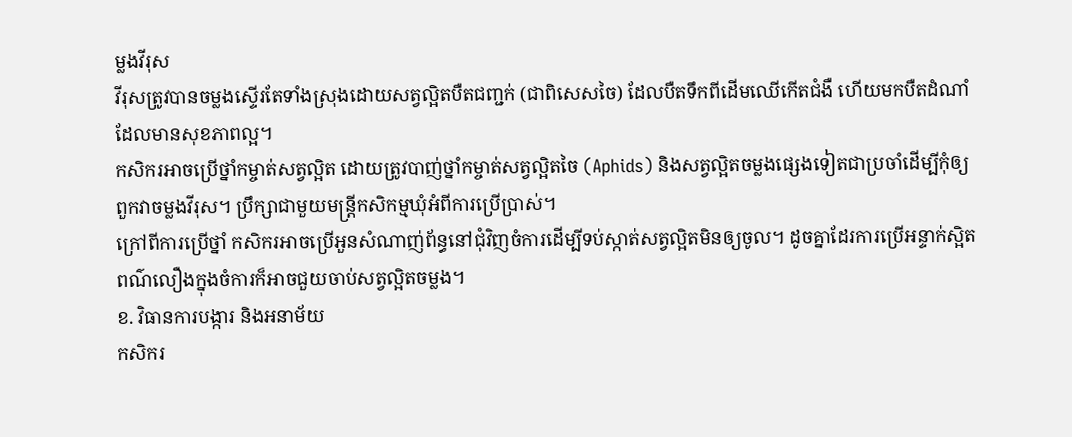ម្លងវីរុស
វីរុសត្រូវបានចម្លងស្ទើរតែទាំងស្រុងដោយសត្វល្អិតបឺតជញ្ជក់ (ជាពិសេសចៃ) ដែលបឺតទឹកពីដើមឈើកើតជំងឺ ហើយមកបឺតដំណាំដែលមានសុខភាពល្អ។
កសិករអាចប្រើថ្នាំកម្ចាត់សត្វល្អិត ដោយត្រូវបាញ់ថ្នាំកម្ចាត់សត្វល្អិតចៃ (Aphids) និងសត្វល្អិតចម្លងផ្សេងទៀតជាប្រចាំដើម្បីកុំឲ្យពួកវាចម្លងវីរុស។ ប្រឹក្សាជាមួយមន្ត្រីកសិកម្មឃុំអំពីការប្រើប្រាស់។
ក្រៅពីការប្រើថ្នាំ កសិករអាចប្រើអួនសំណាញ់ព័ន្ធនៅជុំវិញចំការដើម្បីទប់ស្កាត់សត្វល្អិតមិនឲ្យចូល។ ដូចគ្នាដែរការប្រើអន្ទាក់ស្អិតពណ៌លឿងក្នុងចំការក៏អាចជួយចាប់សត្វល្អិតចម្លង។
ខ. វិធានការបង្ការ និងអនាម័យ
កសិករ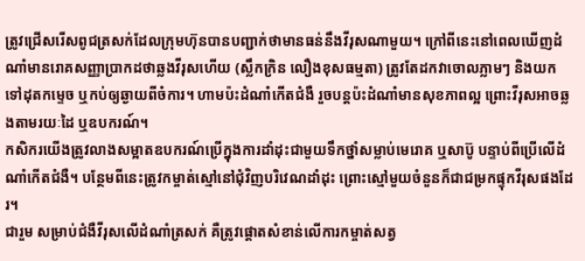ត្រូវជ្រើសរើសពូជត្រសក់ដែលក្រុមហ៊ុនបានបញ្ជាក់ថាមានធន់នឹងវីរុសណាមួយ។ ក្រៅពីនេះនៅពេលឃើញដំណាំមានរោគសញ្ញាប្រាកដថាឆ្លងវីរុសហើយ (ស្លឹកក្រិន លឿងខុសធម្មតា) ត្រូវតែដកវាចោលភ្លាមៗ និងយកទៅដុតកម្ទេច ឬកប់ឲ្យឆ្ងាយពីចំការ។ ហាមប៉ះដំណាំកើតជំងឺ រួចបន្តប៉ះដំណាំមានសុខភាពល្អ ព្រោះវីរុសអាចឆ្លងតាមរយៈដៃ ឬឧបករណ៍។
កសិករយើងត្រូវលាងសម្អាតឧបករណ៍ប្រើក្នុងការដាំដុះជាមួយទឹកថ្នាំសម្លាប់មេរោគ ឬសាប៊ូ បន្ទាប់ពីប្រើលើដំណាំកើតជំងឺ។ បន្ថែមពីនេះត្រូវកម្ចាត់ស្មៅនៅជុំវិញបរិវេណដាំដុះ ព្រោះស្មៅមួយចំនួនក៏ជាជម្រកផ្ទុកវីរុសផងដែរ។
ជារួម សម្រាប់ជំងឺវីរុសលើដំណាំត្រសក់ គឺត្រូវផ្តោតសំខាន់លើការកម្ចាត់សត្វ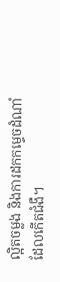ល្អិតចម្លង និងការដកកម្ទេចដំណាំដែលកើតជំងឺ។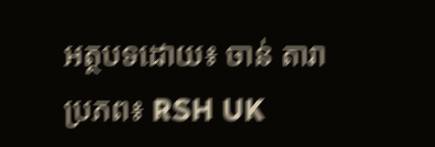អត្ថបទដោយ៖ ចាន់ តារា
ប្រភព៖ RSH UK